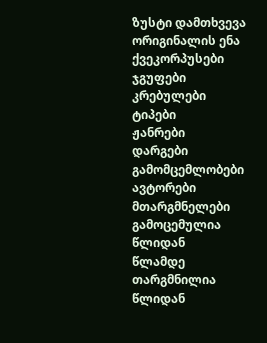ზუსტი დამთხვევა
ორიგინალის ენა
ქვეკორპუსები
ჯგუფები
კრებულები
ტიპები
ჟანრები
დარგები
გამომცემლობები
ავტორები
მთარგმნელები
გამოცემულია
წლიდან
წლამდე
თარგმნილია
წლიდან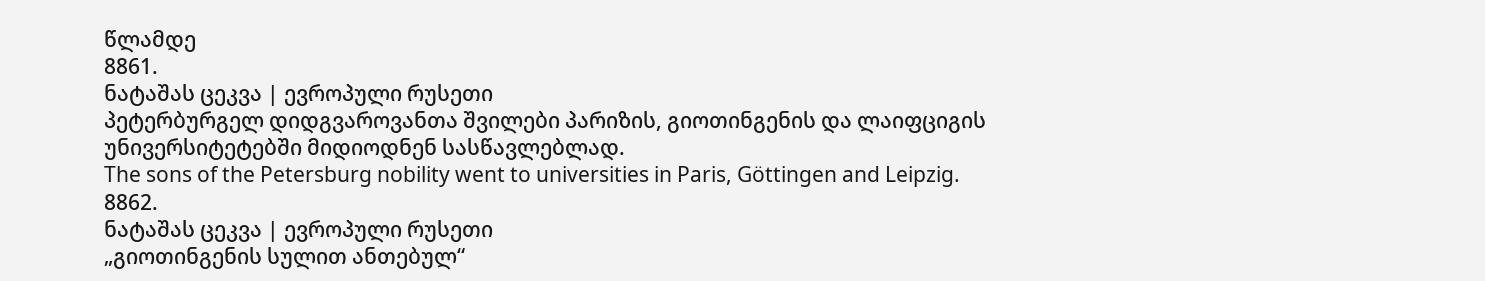წლამდე
8861.
ნატაშას ცეკვა | ევროპული რუსეთი
პეტერბურგელ დიდგვაროვანთა შვილები პარიზის, გიოთინგენის და ლაიფციგის უნივერსიტეტებში მიდიოდნენ სასწავლებლად.
The sons of the Petersburg nobility went to universities in Paris, Göttingen and Leipzig.
8862.
ნატაშას ცეკვა | ევროპული რუსეთი
„გიოთინგენის სულით ანთებულ“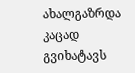ახალგაზრდა კაცად გვიხატავს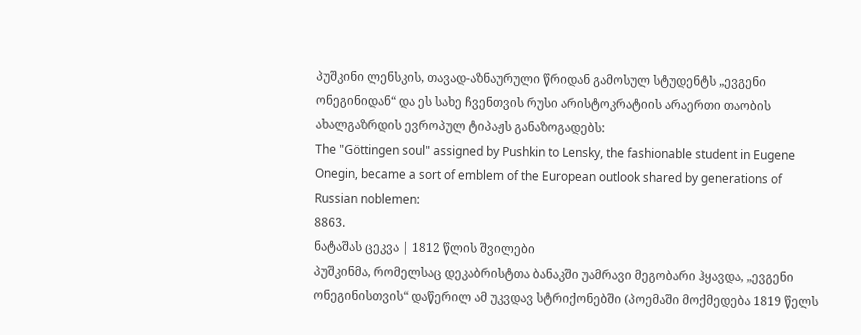პუშკინი ლენსკის, თავად-აზნაურული წრიდან გამოსულ სტუდენტს „ევგენი ონეგინიდან“ და ეს სახე ჩვენთვის რუსი არისტოკრატიის არაერთი თაობის ახალგაზრდის ევროპულ ტიპაჟს განაზოგადებს:
The "Göttingen soul" assigned by Pushkin to Lensky, the fashionable student in Eugene Onegin, became a sort of emblem of the European outlook shared by generations of Russian noblemen:
8863.
ნატაშას ცეკვა | 1812 წლის შვილები
პუშკინმა, რომელსაც დეკაბრისტთა ბანაკში უამრავი მეგობარი ჰყავდა, „ევგენი ონეგინისთვის“ დაწერილ ამ უკვდავ სტრიქონებში (პოემაში მოქმედება 1819 წელს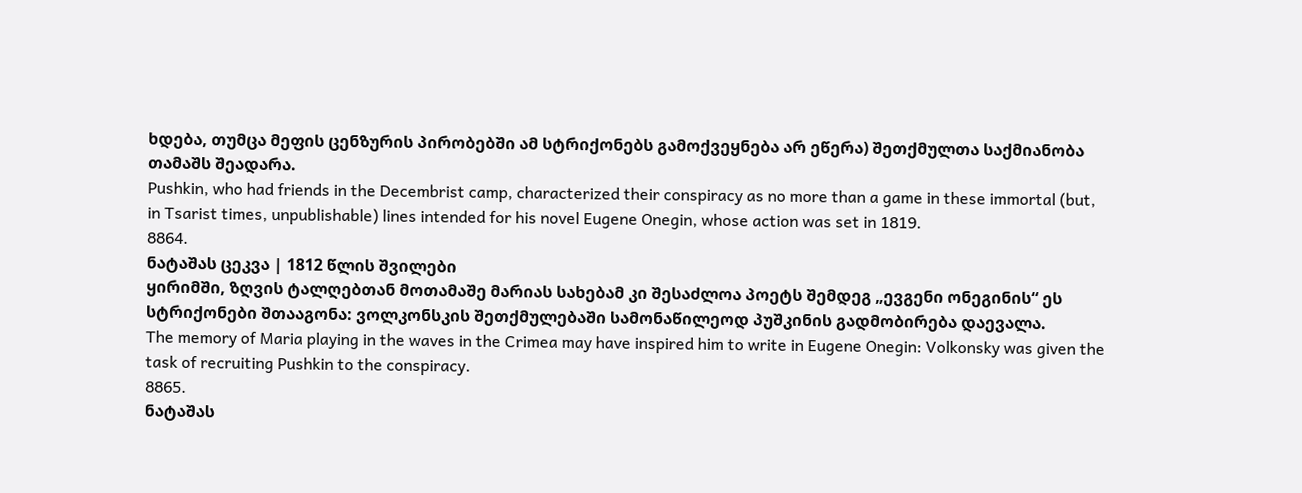ხდება, თუმცა მეფის ცენზურის პირობებში ამ სტრიქონებს გამოქვეყნება არ ეწერა) შეთქმულთა საქმიანობა თამაშს შეადარა.
Pushkin, who had friends in the Decembrist camp, characterized their conspiracy as no more than a game in these immortal (but, in Tsarist times, unpublishable) lines intended for his novel Eugene Onegin, whose action was set in 1819.
8864.
ნატაშას ცეკვა | 1812 წლის შვილები
ყირიმში, ზღვის ტალღებთან მოთამაშე მარიას სახებამ კი შესაძლოა პოეტს შემდეგ „ევგენი ონეგინის“ ეს სტრიქონები შთააგონა: ვოლკონსკის შეთქმულებაში სამონაწილეოდ პუშკინის გადმობირება დაევალა.
The memory of Maria playing in the waves in the Crimea may have inspired him to write in Eugene Onegin: Volkonsky was given the task of recruiting Pushkin to the conspiracy.
8865.
ნატაშას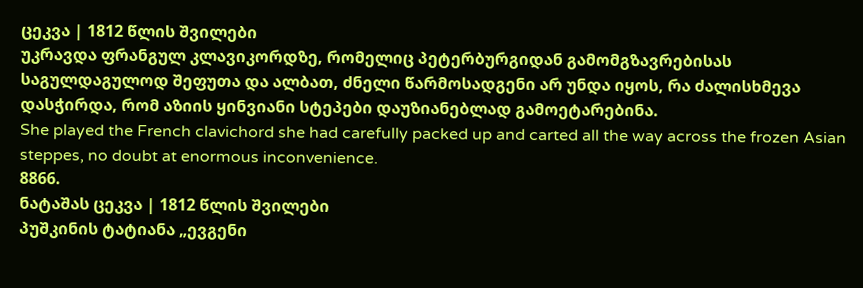ცეკვა | 1812 წლის შვილები
უკრავდა ფრანგულ კლავიკორდზე, რომელიც პეტერბურგიდან გამომგზავრებისას საგულდაგულოდ შეფუთა და ალბათ, ძნელი წარმოსადგენი არ უნდა იყოს, რა ძალისხმევა დასჭირდა, რომ აზიის ყინვიანი სტეპები დაუზიანებლად გამოეტარებინა.
She played the French clavichord she had carefully packed up and carted all the way across the frozen Asian steppes, no doubt at enormous inconvenience.
8866.
ნატაშას ცეკვა | 1812 წლის შვილები
პუშკინის ტატიანა „ევგენი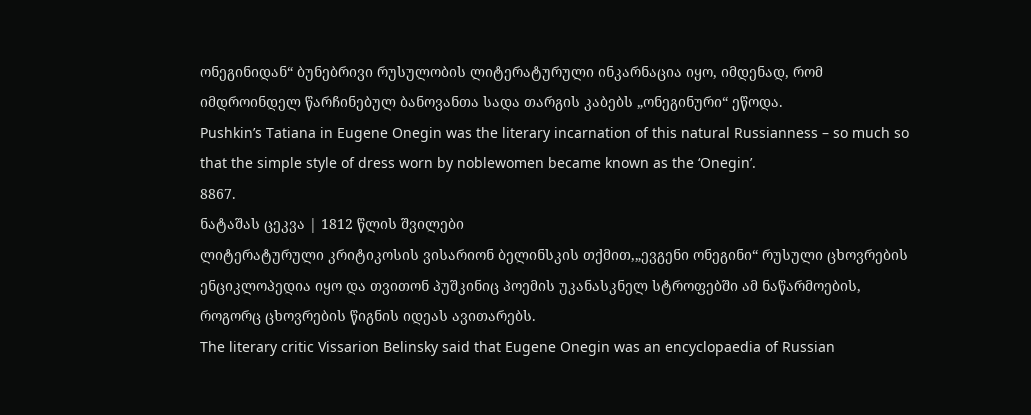ონეგინიდან“ ბუნებრივი რუსულობის ლიტერატურული ინკარნაცია იყო, იმდენად, რომ იმდროინდელ წარჩინებულ ბანოვანთა სადა თარგის კაბებს „ონეგინური“ ეწოდა.
Pushkin’s Tatiana in Eugene Onegin was the literary incarnation of this natural Russianness – so much so that the simple style of dress worn by noblewomen became known as the ‘Onegin’.
8867.
ნატაშას ცეკვა | 1812 წლის შვილები
ლიტერატურული კრიტიკოსის ვისარიონ ბელინსკის თქმით,„ევგენი ონეგინი“ რუსული ცხოვრების ენციკლოპედია იყო და თვითონ პუშკინიც პოემის უკანასკნელ სტროფებში ამ ნაწარმოების, როგორც ცხოვრების წიგნის იდეას ავითარებს.
The literary critic Vissarion Belinsky said that Eugene Onegin was an encyclopaedia of Russian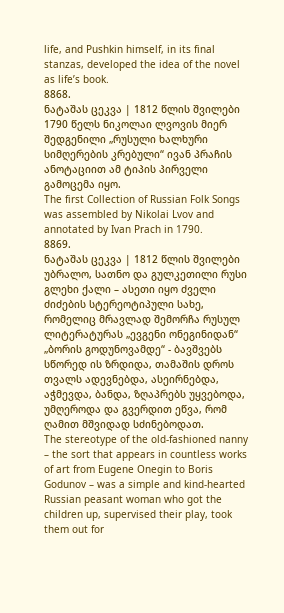life, and Pushkin himself, in its final stanzas, developed the idea of the novel as life’s book.
8868.
ნატაშას ცეკვა | 1812 წლის შვილები
1790 წელს ნიკოლაი ლვოვის მიერ შედგენილი „რუსული ხალხური სიმღერების კრებული“ ივან პრაჩის ანოტაციით ამ ტიპის პირველი გამოცემა იყო.
The first Collection of Russian Folk Songs was assembled by Nikolai Lvov and annotated by Ivan Prach in 1790.
8869.
ნატაშას ცეკვა | 1812 წლის შვილები
უბრალო, სათნო და გულკეთილი რუსი გლეხი ქალი – ასეთი იყო ძველი ძიძების სტერეოტიპული სახე, რომელიც მრავლად შემორჩა რუსულ ლიტერატურას „ევგენი ონეგინიდან“ „ბორის გოდუნოვამდე“ - ბავშვებს სწორედ ის ზრდიდა, თამაშის დროს თვალს ადევნებდა, ასეირნებდა, აჭმევდა, ბანდა, ზღაპრებს უყვებოდა, უმღეროდა და გვერდით ეწვა, რომ ღამით მშვიდად სძინებოდათ.
The stereotype of the old-fashioned nanny – the sort that appears in countless works of art from Eugene Onegin to Boris Godunov – was a simple and kind-hearted Russian peasant woman who got the children up, supervised their play, took them out for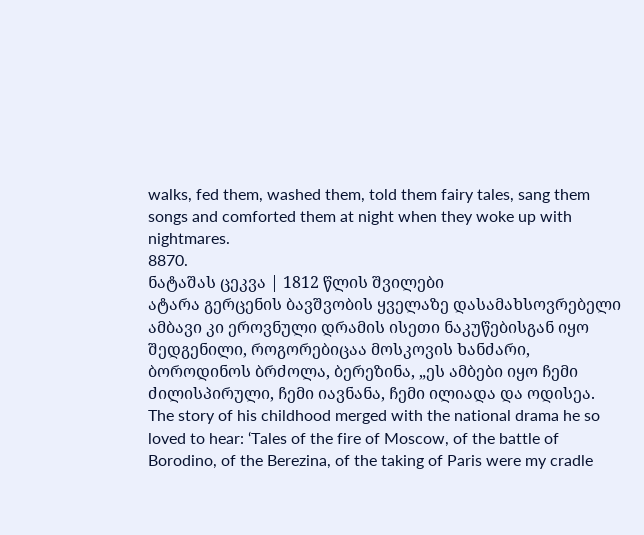walks, fed them, washed them, told them fairy tales, sang them songs and comforted them at night when they woke up with nightmares.
8870.
ნატაშას ცეკვა | 1812 წლის შვილები
ატარა გერცენის ბავშვობის ყველაზე დასამახსოვრებელი ამბავი კი ეროვნული დრამის ისეთი ნაკუწებისგან იყო შედგენილი, როგორებიცაა მოსკოვის ხანძარი, ბოროდინოს ბრძოლა, ბერეზინა, „ეს ამბები იყო ჩემი ძილისპირული, ჩემი იავნანა, ჩემი ილიადა და ოდისეა.
The story of his childhood merged with the national drama he so loved to hear: ‘Tales of the fire of Moscow, of the battle of Borodino, of the Berezina, of the taking of Paris were my cradle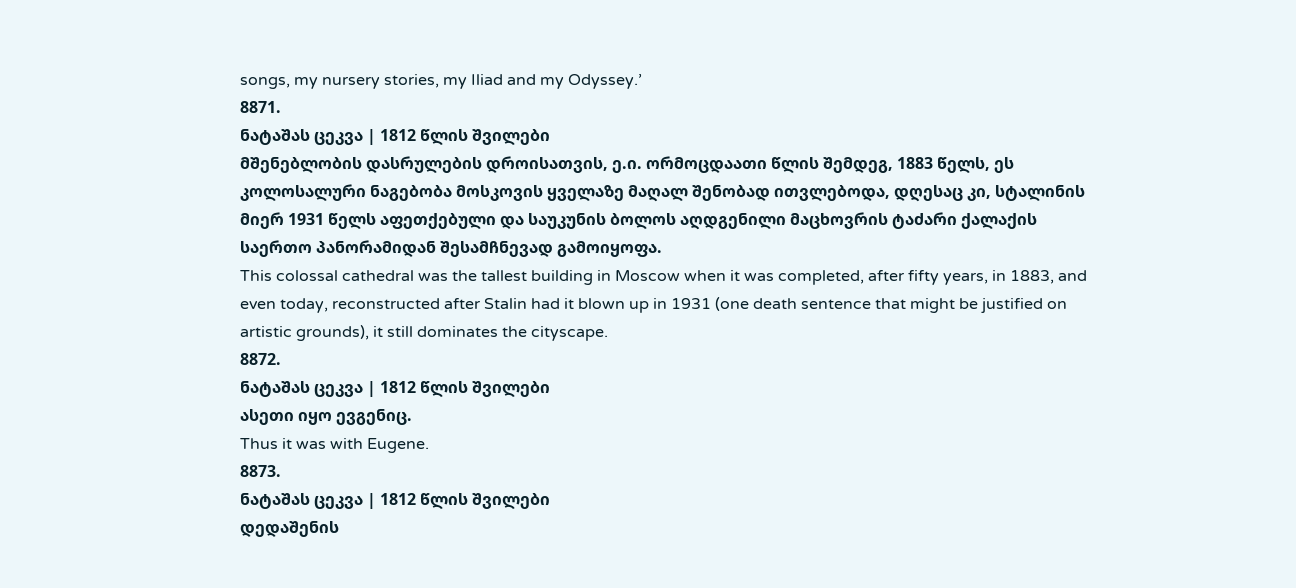songs, my nursery stories, my Iliad and my Odyssey.’
8871.
ნატაშას ცეკვა | 1812 წლის შვილები
მშენებლობის დასრულების დროისათვის, ე.ი. ორმოცდაათი წლის შემდეგ, 1883 წელს, ეს კოლოსალური ნაგებობა მოსკოვის ყველაზე მაღალ შენობად ითვლებოდა, დღესაც კი, სტალინის მიერ 1931 წელს აფეთქებული და საუკუნის ბოლოს აღდგენილი მაცხოვრის ტაძარი ქალაქის საერთო პანორამიდან შესამჩნევად გამოიყოფა.
This colossal cathedral was the tallest building in Moscow when it was completed, after fifty years, in 1883, and even today, reconstructed after Stalin had it blown up in 1931 (one death sentence that might be justified on artistic grounds), it still dominates the cityscape.
8872.
ნატაშას ცეკვა | 1812 წლის შვილები
ასეთი იყო ევგენიც.
Thus it was with Eugene.
8873.
ნატაშას ცეკვა | 1812 წლის შვილები
დედაშენის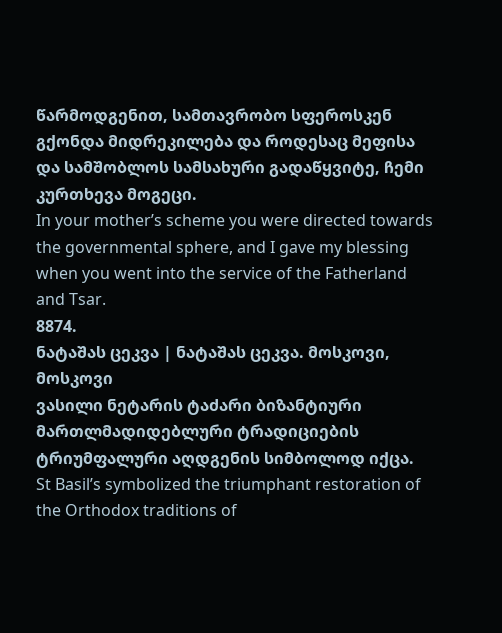წარმოდგენით, სამთავრობო სფეროსკენ გქონდა მიდრეკილება და როდესაც მეფისა და სამშობლოს სამსახური გადაწყვიტე, ჩემი კურთხევა მოგეცი.
In your mother’s scheme you were directed towards the governmental sphere, and I gave my blessing when you went into the service of the Fatherland and Tsar.
8874.
ნატაშას ცეკვა | ნატაშას ცეკვა. მოსკოვი, მოსკოვი
ვასილი ნეტარის ტაძარი ბიზანტიური მართლმადიდებლური ტრადიციების ტრიუმფალური აღდგენის სიმბოლოდ იქცა.
St Basil’s symbolized the triumphant restoration of the Orthodox traditions of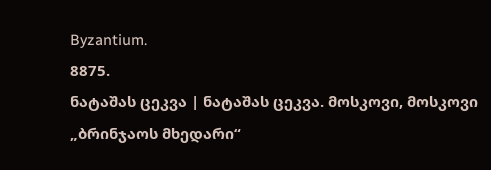Byzantium.
8875.
ნატაშას ცეკვა | ნატაშას ცეკვა. მოსკოვი, მოსკოვი
„ბრინჯაოს მხედარი“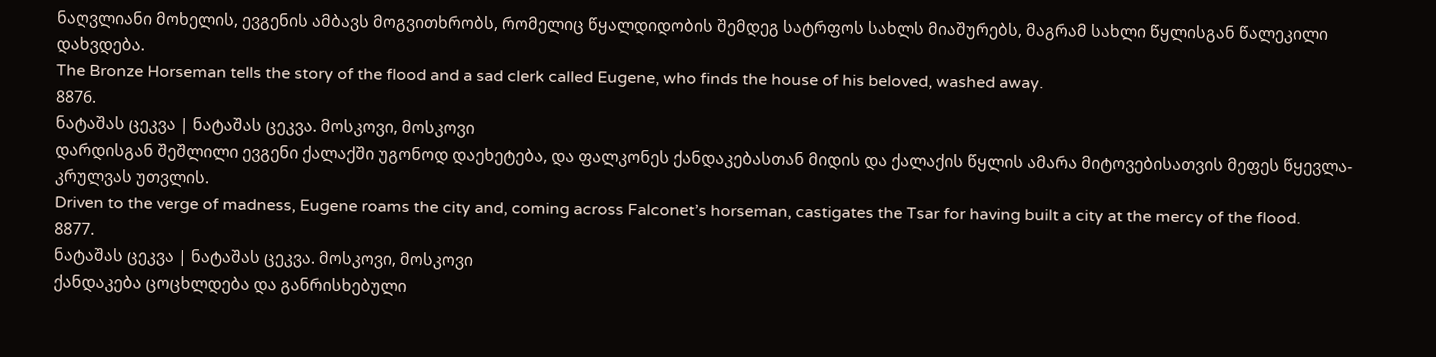ნაღვლიანი მოხელის, ევგენის ამბავს მოგვითხრობს, რომელიც წყალდიდობის შემდეგ სატრფოს სახლს მიაშურებს, მაგრამ სახლი წყლისგან წალეკილი დახვდება.
The Bronze Horseman tells the story of the flood and a sad clerk called Eugene, who finds the house of his beloved, washed away.
8876.
ნატაშას ცეკვა | ნატაშას ცეკვა. მოსკოვი, მოსკოვი
დარდისგან შეშლილი ევგენი ქალაქში უგონოდ დაეხეტება, და ფალკონეს ქანდაკებასთან მიდის და ქალაქის წყლის ამარა მიტოვებისათვის მეფეს წყევლა-კრულვას უთვლის.
Driven to the verge of madness, Eugene roams the city and, coming across Falconet’s horseman, castigates the Tsar for having built a city at the mercy of the flood.
8877.
ნატაშას ცეკვა | ნატაშას ცეკვა. მოსკოვი, მოსკოვი
ქანდაკება ცოცხლდება და განრისხებული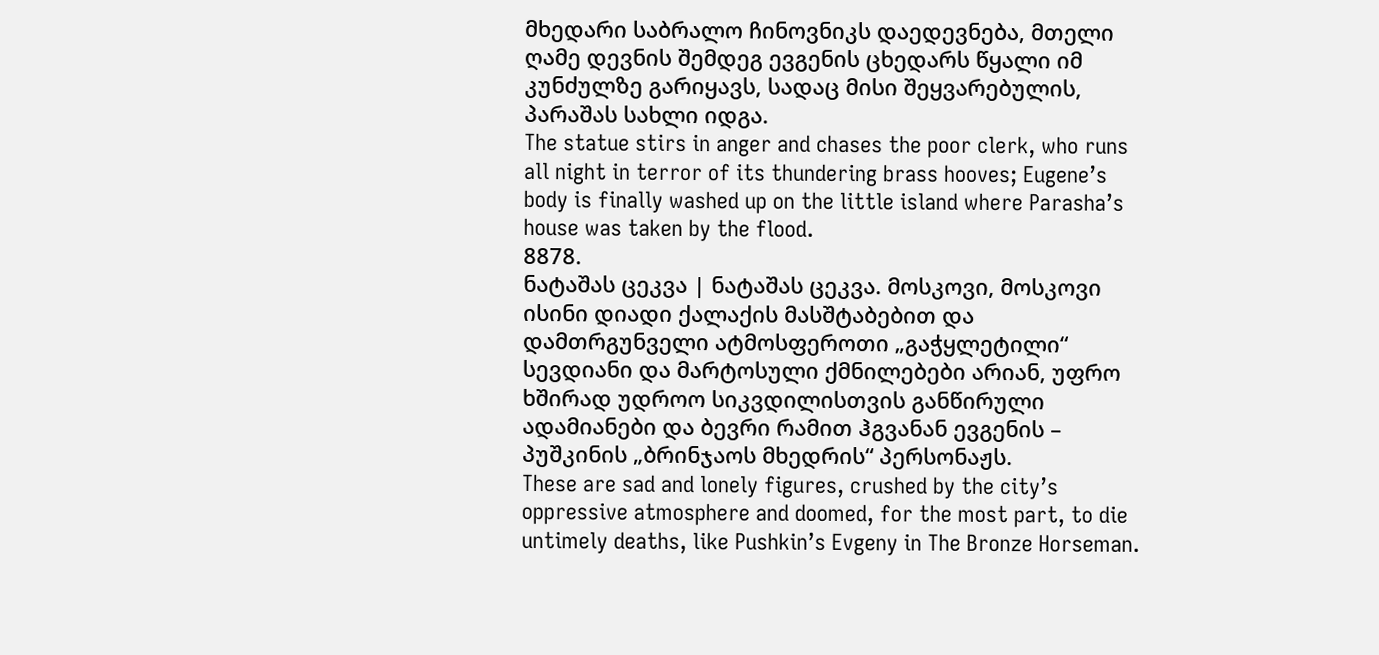მხედარი საბრალო ჩინოვნიკს დაედევნება, მთელი ღამე დევნის შემდეგ ევგენის ცხედარს წყალი იმ კუნძულზე გარიყავს, სადაც მისი შეყვარებულის, პარაშას სახლი იდგა.
The statue stirs in anger and chases the poor clerk, who runs all night in terror of its thundering brass hooves; Eugene’s body is finally washed up on the little island where Parasha’s house was taken by the flood.
8878.
ნატაშას ცეკვა | ნატაშას ცეკვა. მოსკოვი, მოსკოვი
ისინი დიადი ქალაქის მასშტაბებით და დამთრგუნველი ატმოსფეროთი „გაჭყლეტილი“ სევდიანი და მარტოსული ქმნილებები არიან, უფრო ხშირად უდროო სიკვდილისთვის განწირული ადამიანები და ბევრი რამით ჰგვანან ევგენის – პუშკინის „ბრინჯაოს მხედრის“ პერსონაჟს.
These are sad and lonely figures, crushed by the city’s oppressive atmosphere and doomed, for the most part, to die untimely deaths, like Pushkin’s Evgeny in The Bronze Horseman.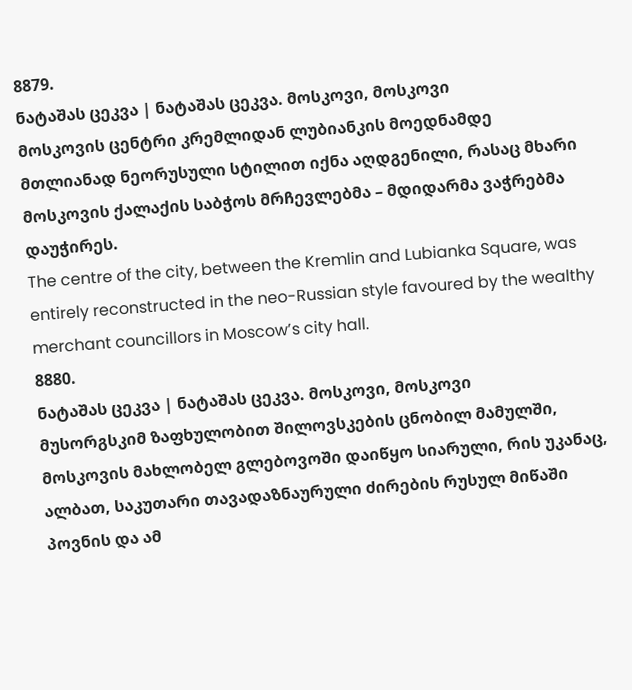8879.
ნატაშას ცეკვა | ნატაშას ცეკვა. მოსკოვი, მოსკოვი
მოსკოვის ცენტრი კრემლიდან ლუბიანკის მოედნამდე მთლიანად ნეორუსული სტილით იქნა აღდგენილი, რასაც მხარი მოსკოვის ქალაქის საბჭოს მრჩევლებმა – მდიდარმა ვაჭრებმა დაუჭირეს.
The centre of the city, between the Kremlin and Lubianka Square, was entirely reconstructed in the neo-Russian style favoured by the wealthy merchant councillors in Moscow’s city hall.
8880.
ნატაშას ცეკვა | ნატაშას ცეკვა. მოსკოვი, მოსკოვი
მუსორგსკიმ ზაფხულობით შილოვსკების ცნობილ მამულში, მოსკოვის მახლობელ გლებოვოში დაიწყო სიარული, რის უკანაც, ალბათ, საკუთარი თავადაზნაურული ძირების რუსულ მიწაში პოვნის და ამ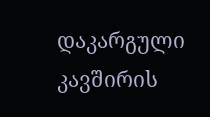დაკარგული კავშირის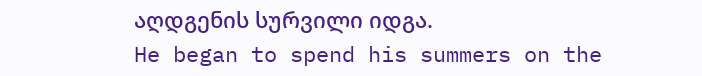აღდგენის სურვილი იდგა.
He began to spend his summers on the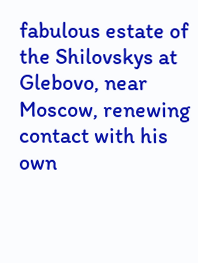fabulous estate of the Shilovskys at Glebovo, near Moscow, renewing contact with his own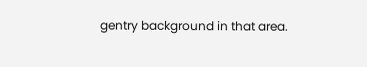gentry background in that area.